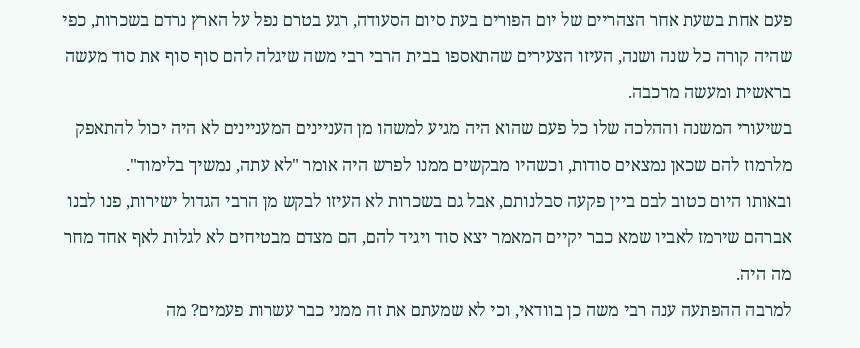פעם אחת בשעת אחר הצהריים של יום הפורים בעת סיום הסעודה, רגע בטרם נפל על הארץ נרדם בשכרות, כפי שהיה קורה כל שנה ושנה, העיזו הצעירים שהתאספו בבית הרבי רבי משה שיגלה להם סוף סוף את סוד מעשה בראשית ומעשה מרכבה.
בשיעורי המשנה וההלכה שלו כל פעם שהוא היה מגיע למשהו מן העניינים המעניינים לא היה יכול להתאפק מלרמוז להם שכאן נמצאים סודות, וכשהיו מבקשים ממנו לפרש היה אומר "לא עתה, נמשיך בלימוד".
ובאותו היום כטוב לבם ביין פקעה סבלנותם, אבל גם בשכרות לא העיזו לבקש מן הרבי הגדול ישירות, פנו לבנו אברהם שירמז לאביו שמא כבר יקיים המאמר יצא סוד ויגיד להם, הם מצדם מבטיחים לא לגלות לאף אחד מחר מה היה.
למרבה ההפתעה ענה רבי משה כן בוודאי, וכי לא שמעתם את זה ממני כבר עשרות פעמים? מה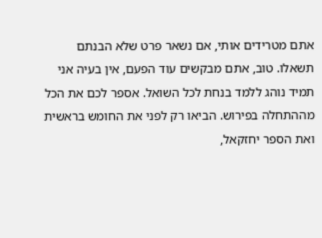אתם מטרידים אותי, אם נשאר פרט שלא הבנתם תשאלו. טוב, אתם מבקשים עוד הפעם, אין בעיה אני תמיד נוהג ללמד בנחת לכל השואל. אספר לכם את הכל מההתחלה בפירוש. הביאו רק לפני את החומש בראשית ואת הספר יחזקאל,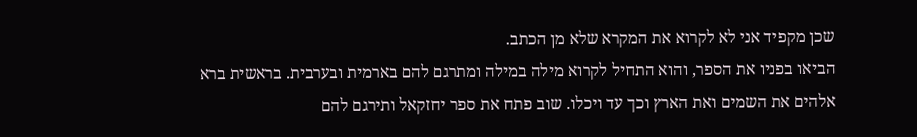שכן מקפיד אני לא לקרוא את המקרא שלא מן הכתב.
הביאו בפניו את הספר, והוא התחיל לקרוא מילה במילה ומתרגם להם בארמית ובערבית. בראשית ברא אלהים את השמים ואת הארץ וכך עד ויכלו. שוב פתח את ספר יחזקאל ותירגם להם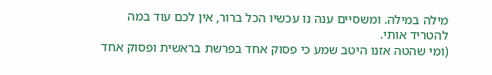מילה במילה. ומשסיים ענה נו עכשיו הכל ברור, אין לכם עוד במה להטריד אותי.
(ומי שהטה אזנו היטב שמע כי פסוק אחד בפרשת בראשית ופסוק אחד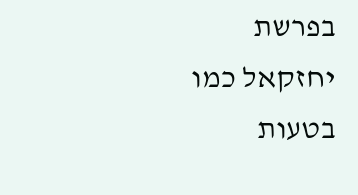בפרשת יחזקאל כמו בטעות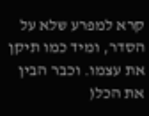קרא למפרע שלא על הסדר, ומיד כמו תיקן את עצמו. וכבר הבין את הכל(